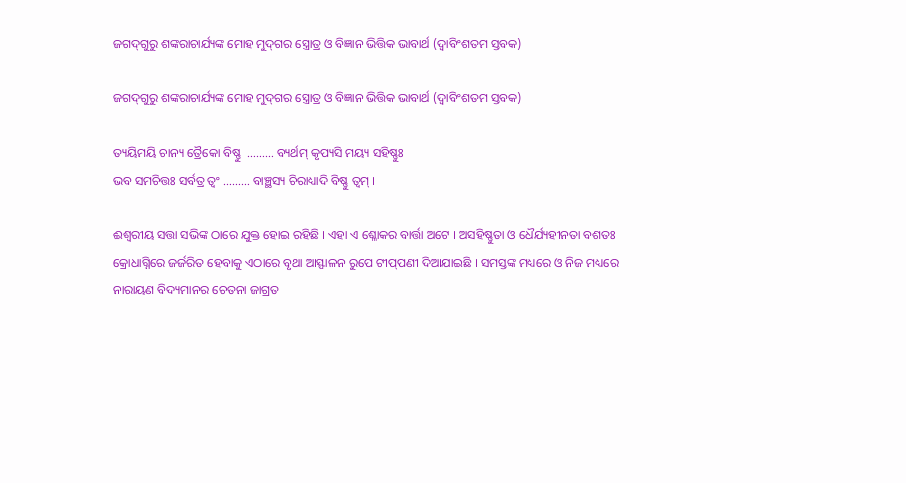ଜଗଦ୍‍ଗୁରୁ ଶଙ୍କରାଚାର୍ଯ୍ୟଙ୍କ ମୋହ ମୁଦ୍‍ଗର ସ୍ତ୍ରୋତ୍ର ଓ ବିଜ୍ଞାନ ଭିତ୍ତିକ ଭାବାର୍ଥ (ଦ୍ୱାବିଂଶତମ ସ୍ତବକ)

ଜଗଦ୍‍ଗୁରୁ ଶଙ୍କରାଚାର୍ଯ୍ୟଙ୍କ ମୋହ ମୁଦ୍‍ଗର ସ୍ତ୍ରୋତ୍ର ଓ ବିଜ୍ଞାନ ଭିତ୍ତିକ ଭାବାର୍ଥ (ଦ୍ୱାବିଂଶତମ ସ୍ତବକ)

ତ୍ୟୟିମୟି ଚାନ୍ୟ ତ୍ରୈକୋ ବିଷ୍ଣୁ  ……… ବ୍ୟର୍ଥମ୍ କୃପ୍ୟସି ମୟ୍ୟ ସହିଷ୍ଣୁଃ
ଭବ ସମଚିତ୍ତଃ ସର୍ବତ୍ର ତ୍ୱଂ ……… ବାଞ୍ଛସ୍ୟ ଚିରାଧ୍ୟାଦି ବିଷ୍ଣୁ ତ୍ୱମ୍ ।

ଈଶ୍ୱରୀୟ ସତ୍ତା ସଭିଙ୍କ ଠାରେ ଯୁକ୍ତ ହୋଇ ରହିଛି । ଏହା ଏ ଶ୍ଳୋକର ବାର୍ତ୍ତା ଅଟେ । ଅସହିଷ୍ଣୁତା ଓ ଧୈର୍ଯ୍ୟହୀନତା ବଶତଃ କ୍ରୋଧାଗ୍ନିରେ ଜର୍ଜରିତ ହେବାକୁ ଏଠାରେ ବୃଥା ଆସ୍ଫାଳନ ରୁପେ ଟୀପ୍‍ପଣୀ ଦିଆଯାଇଛି । ସମସ୍ତଙ୍କ ମଧ୍ୟରେ ଓ ନିଜ ମଧ୍ୟରେ ନାରାୟଣ ବିଦ୍ୟମାନର ଚେତନା ଜାଗ୍ରତ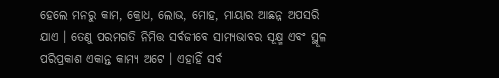ହେଲେ ମନରୁ କାମ, କ୍ରୋଧ, ଲୋଭ, ମୋହ, ମାୟାର ଆଛନ୍ନ ଅପସରି ଯାଏ । ତେଣୁ ପରମଗତି ନିମିତ୍ତ ସର୍ବଜୀବେ ସାମ୍ୟଭାବର ସୂକ୍ଷ୍ମ ଏବଂ ସ୍ଥୂଳ ପରିପ୍ରକାଶ ଏକାନ୍ତ କାମ୍ୟ ଅଟେ । ଏହାହିଁ ସର୍ବ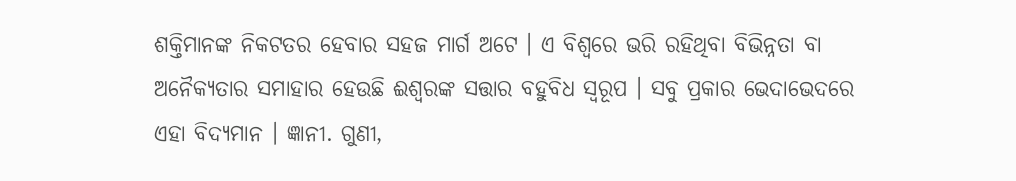ଶକ୍ତିମାନଙ୍କ ନିକଟତର ହେବାର ସହଜ ମାର୍ଗ ଅଟେ । ଏ ବିଶ୍ୱରେ ଭରି ରହିଥିବା ବିଭିନ୍ନତା ବା ଅନୈକ୍ୟତାର ସମାହାର ହେଉଛି ଈଶ୍ୱରଙ୍କ ସତ୍ତାର ବହୁବିଧ ସ୍ୱରୂପ । ସବୁ ପ୍ରକାର ଭେଦାଭେଦରେ ଏହା ବିଦ୍ୟମାନ । ଜ୍ଞାନୀ. ଗୁଣୀ,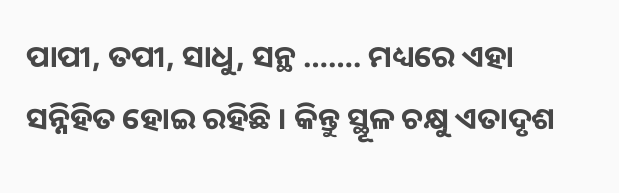ପାପୀ, ତପୀ, ସାଧୁ, ସନ୍ଥ ……. ମଧ୍ୟରେ ଏହା ସନ୍ନିହିତ ହୋଇ ରହିଛି । କିନ୍ତୁ ସ୍ଥୂଳ ଚକ୍ଷୁ ଏତାଦୃଶ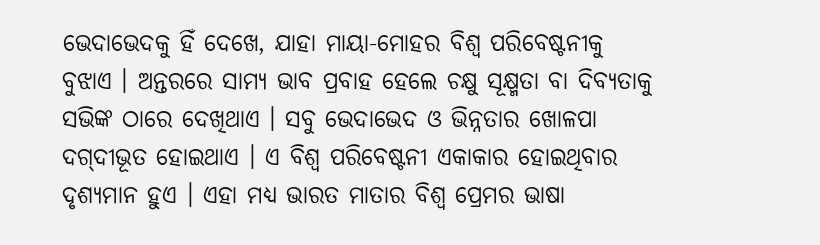ଭେଦାଭେଦକୁ ହିଁ ଦେଖେ, ଯାହା ମାୟା-ମୋହର ବିଶ୍ୱ ପରିବେଷ୍ଟନୀକୁ ବୁଝାଏ । ଅନ୍ତରରେ ସାମ୍ୟ ଭାବ ପ୍ରବାହ ହେଲେ ଚକ୍ଷୁ ସୂକ୍ଷ୍ମତା ବା ଦିବ୍ୟତାକୁ ସଭିଙ୍କ ଠାରେ ଦେଖିଥାଏ । ସବୁ ଭେଦାଭେଦ ଓ ଭିନ୍ନତାର ଖୋଳପା ଦଗ୍‍ଦୀଭୂତ ହୋଇଥାଏ । ଏ ବିଶ୍ୱ ପରିବେଷ୍ଟନୀ ଏକାକାର ହୋଇଥିବାର ଦୃଶ୍ୟମାନ ହୁଏ । ଏହା ମଧ୍ୟ ଭାରତ ମାତାର ବିଶ୍ୱ ପ୍ରେମର ଭାଷା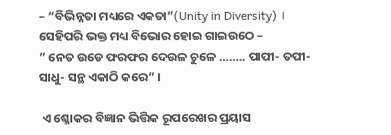– “ବିଭିନ୍ନତା ମଧ୍ୟରେ ଏକତା”(Unity in Diversity) । ସେହିପରି ଭକ୍ତ ମଧ୍ୟ ବିଭୋର ହୋଇ ଗାଇଉଠେ –
” ନେତ ଉଡେ ଫରଫର ଦେଉଳ ଚୁଳେ …….. ପାପୀ- ତପୀ- ସାଧୁ- ସନ୍ଥ ଏକାଠି କରେ” ।

 ଏ ଶ୍ଳୋକର ବିଜ୍ଞାନ ଭିତ୍ତିକ ରୂପରେଖର ପ୍ରୟାସ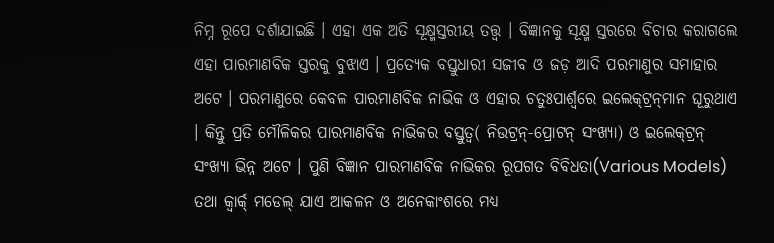ନିମ୍ନ ରୂପେ ଦର୍ଶାଯାଇଛି । ଏହା ଏକ ଅତି ସୂକ୍ଷ୍ମସ୍ତରୀୟ ତତ୍ତ୍ୱ । ବିଜ୍ଞାନକୁ ସୂକ୍ଷ୍ମ ସ୍ତରରେ ବିଚାର କରାଗଲେ ଏହା ପାରମାଣବିକ ସ୍ତରକୁ ବୁଝାଏ । ପ୍ରତ୍ୟେକ ବସ୍ତୁଧାରୀ ସଜୀବ ଓ ଜଡ଼ ଆଦି ପରମାଣୁର ସମାହାର ଅଟେ । ପରମାଣୁରେ କେବଳ ପାରମାଣବିକ ନାଭିକ ଓ ଏହାର ଚତୁଃପାର୍ଶ୍ୱରେ ଇଲେକ୍‍ଟ୍ରନ୍‍ମାନ ଘୂରୁଥାଏ । କିନ୍ତୁ ପ୍ରତି ମୌଳିକର ପାରମାଣବିକ ନାଭିକର ବସ୍ତୁତ୍ୱ( ନିଉଟ୍ରନ୍‌-ପ୍ରୋଟନ୍‍ ସଂଖ୍ୟା) ଓ ଇଲେକ୍‍ଟ୍ରନ୍‍ ସଂଖ୍ୟା ଭିନ୍ନ ଅଟେ । ପୁଣି ବିଜ୍ଞାନ ପାରମାଣବିକ ନାଭିକର ରୂପଗତ ବିବିଧତା(Various Models) ତଥା କ୍ୱାର୍କ୍ ମଡେଲ୍‍ ଯାଏ ଆକଳନ ଓ ଅନେକାଂଶରେ ମଧ୍ୟ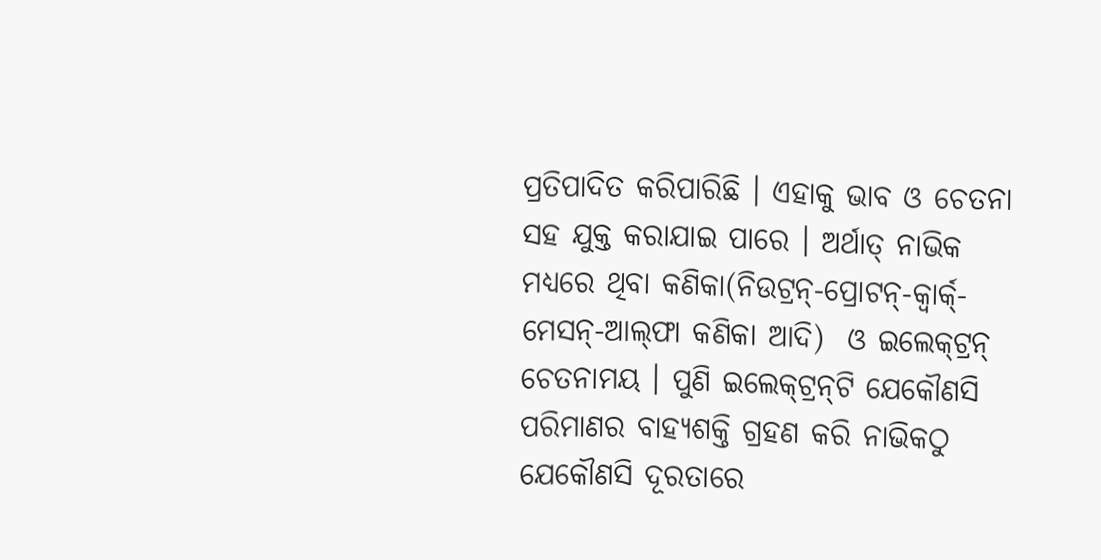ପ୍ରତିପାଦିତ କରିପାରିଛି । ଏହାକୁ ଭାବ ଓ ଚେତନା ସହ ଯୁକ୍ତ କରାଯାଇ ପାରେ । ଅର୍ଥାତ୍‍ ନାଭିକ ମଧ୍ୟରେ ଥିବା କଣିକା(ନିଉଟ୍ରନ୍‌-ପ୍ରୋଟନ୍‍-କ୍ୱାର୍କ୍-ମେସନ୍‌-ଆଲ୍‍ଫା କଣିକା ଆଦି)  ଓ ଇଲେକ୍‍ଟ୍ରନ୍‍ ଚେତନାମୟ । ପୁଣି ଇଲେକ୍‍ଟ୍ରନ୍‍ଟି ଯେକୌଣସି ପରିମାଣର ବାହ୍ୟଶକ୍ତି ଗ୍ରହଣ କରି ନାଭିକଠୁ ଯେକୌଣସି ଦୂରତାରେ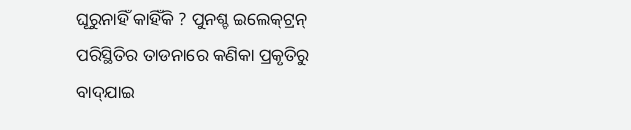ଘୂରୁନାହିଁ କାହିଁକି ? ପୁନଶ୍ଚ ଇଲେକ୍‍ଟ୍ରନ୍‍ ପରିସ୍ଥିତିର ତାଡନାରେ କଣିକା ପ୍ରକୃତିରୁ ବାଦ୍‍ଯାଇ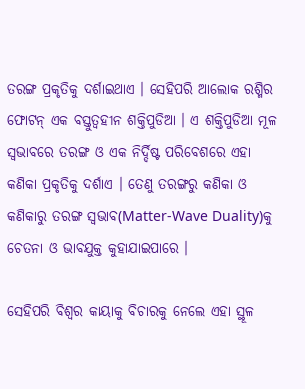ତରଙ୍ଗ ପ୍ରକୃତିକୁ ଦର୍ଶାଇଥାଏ । ସେହିପରି ଆଲୋକ ରଶ୍ମିର ଫୋଟନ୍‍ ଏକ ବସ୍ତୁତ୍ୱହୀନ ଶକ୍ତିପୁଡିଆ । ଏ ଶକ୍ତିପୁଡିଆ ମୂଳ ସ୍ୱଭାବରେ ତରଙ୍ଗ ଓ ଏକ ନିର୍ଦ୍ଦିଷ୍ଟ ପରିବେଶରେ ଏହା କଣିକା ପ୍ରକୃତିକୁ ଦର୍ଶାଏ । ତେଣୁ ତରଙ୍ଗରୁ କଣିକା ଓ କଣିକାରୁ ତରଙ୍ଗ ସ୍ୱଭାବ(Matter-Wave Duality)କୁ ଚେତନା ଓ ଭାବଯୁକ୍ତ କୁହାଯାଇପାରେ ।

ସେହିପରି ବିଶ୍ୱର କାୟାକୁ ବିଚାରକୁ ନେଲେ ଏହା ସ୍ଥୂଳ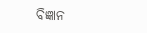ବିଜ୍ଞାନ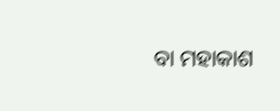ବା ମହାକାଶ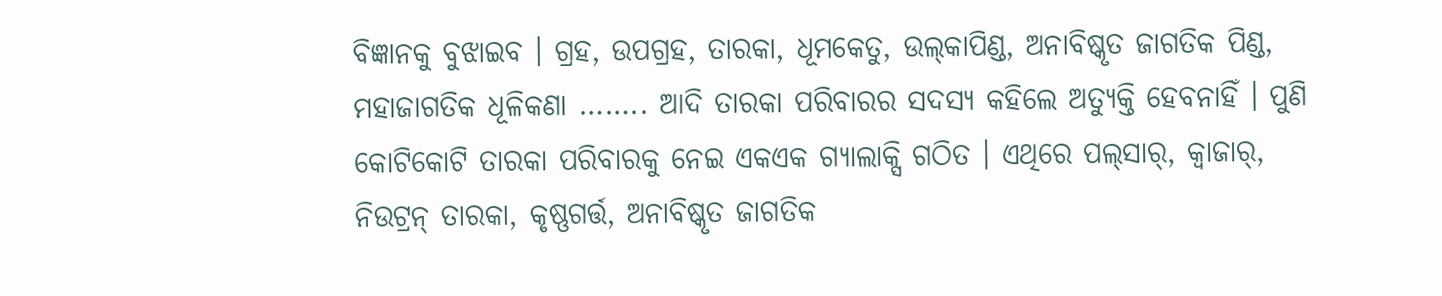ବିଜ୍ଞାନକୁ ବୁଝାଇବ । ଗ୍ରହ, ଉପଗ୍ରହ, ତାରକା, ଧୂମକେତୁ, ଉଲ୍‍କାପିଣ୍ଡ, ଅନାବିଷ୍କୃତ ଜାଗତିକ ପିଣ୍ଡ, ମହାଜାଗତିକ ଧୂଳିକଣା …….. ଆଦି ତାରକା ପରିବାରର ସଦସ୍ୟ କହିଲେ ଅତ୍ୟୁକ୍ତି ହେବନାହିଁ । ପୁଣି କୋଟିକୋଟି ତାରକା ପରିବାରକୁ ନେଇ ଏକଏକ ଗ୍ୟାଲାକ୍ସି ଗଠିତ । ଏଥିରେ ପଲ୍‍ସାର୍‍, କ୍ୱାଜାର୍‍, ନିଉଟ୍ରନ୍‍ ତାରକା, କୃଷ୍ଣଗର୍ତ୍ତ, ଅନାବିଷ୍କୃତ ଜାଗତିକ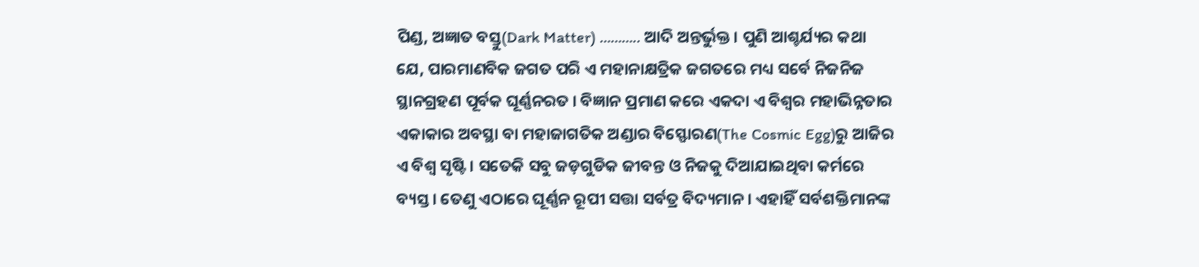ପିଣ୍ଡ, ଅଜ୍ଞାତ ବସ୍ତୁ(Dark Matter) ……….. ଆଦି ଅନ୍ତର୍ଭୁକ୍ତ । ପୁଣି ଆଶ୍ଚର୍ଯ୍ୟର କଥା ଯେ, ପାରମାଣବିକ ଜଗତ ପରି ଏ ମହାନାକ୍ଷତ୍ରିକ ଜଗତରେ ମଧ୍ୟ ସର୍ବେ ନିଜନିଜ ସ୍ଥାନଗ୍ରହଣ ପୂର୍ବକ ଘୂର୍ଣ୍ଣନରତ । ବିଜ୍ଞାନ ପ୍ରମାଣ କରେ ଏକଦା ଏ ବିଶ୍ୱର ମହାଭିନ୍ନତାର ଏକାକାର ଅବସ୍ଥା ବା ମହାଜାଗତିକ ଅଣ୍ଡାର ବିସ୍ଫୋରଣ(The Cosmic Egg)ରୁ ଆଜିର ଏ ବିଶ୍ୱ ସୃଷ୍ଟି । ସତେକି ସବୁ ଜଡ଼ଗୁଡିକ ଜୀବନ୍ତ ଓ ନିଜକୁ ଦିଆଯାଇଥିବା କର୍ମରେ ବ୍ୟସ୍ତ । ତେଣୁ ଏଠାରେ ଘୂର୍ଣ୍ଣନ ରୂପୀ ସତ୍ତା ସର୍ବତ୍ର ବିଦ୍ୟମାନ । ଏହାହିଁ ସର୍ବଶକ୍ତିମାନଙ୍କ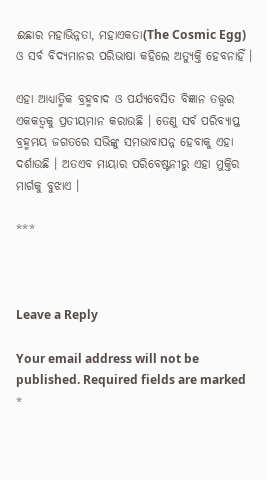ଈଛାର ମହାଭିନ୍ନତା, ମହାଏକତା(The Cosmic Egg) ଓ ସର୍ବ ବିଦ୍ୟମାନର ପରିଭାଷା କହିଲେ ଅତ୍ୟୁକ୍ତି ହେବନାହିଁ ।

ଏହା ଆଧ୍ୟାତ୍ମିକ ବ୍ରହ୍ମବାଦ ଓ ପର୍ଯ୍ୟବେସିତ ବିଜ୍ଞାନ ତତ୍ତ୍ୱର ଏକକତ୍ୱକୁ ପ୍ରତୀୟମାନ କରାଉଛି । ତେଣୁ ସର୍ବ ପରିବ୍ୟାପ୍ତ ବ୍ରହ୍ମମୟ ଜଗତରେ ସଭିଙ୍କୁ ସମଭାବାପନ୍ନ ହେବାକୁ ଏହା ଦର୍ଶାଉଛି । ଅତଏବ ମାୟାର ପରିବେଷ୍ଟନୀରୁ ଏହା ମୁକ୍ତିର ମାର୍ଗକୁ ବୁଝାଏ ।

***



Leave a Reply

Your email address will not be published. Required fields are marked *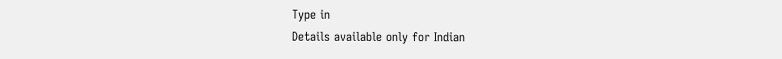Type in
Details available only for Indian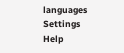languages
Settings
Help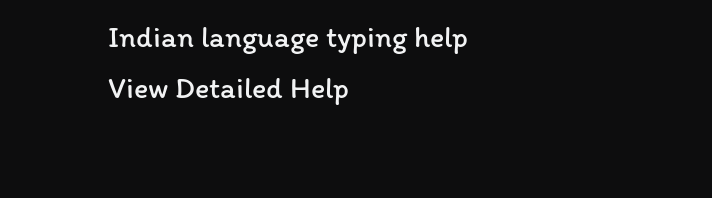Indian language typing help
View Detailed Help